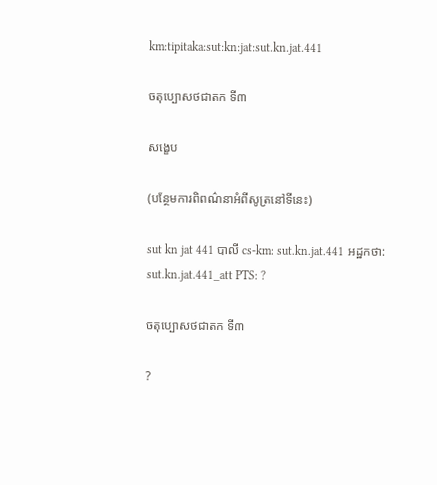km:tipitaka:sut:kn:jat:sut.kn.jat.441

ចតុប្បោសថជាតក ទី៣

សង្ខេប

(បន្ថែមការពិពណ៌នាអំពីសូត្រនៅទីនេះ)

sut kn jat 441 បាលី cs-km: sut.kn.jat.441 អដ្ឋកថា: sut.kn.jat.441_att PTS: ?

ចតុប្បោសថជាតក ទី៣

?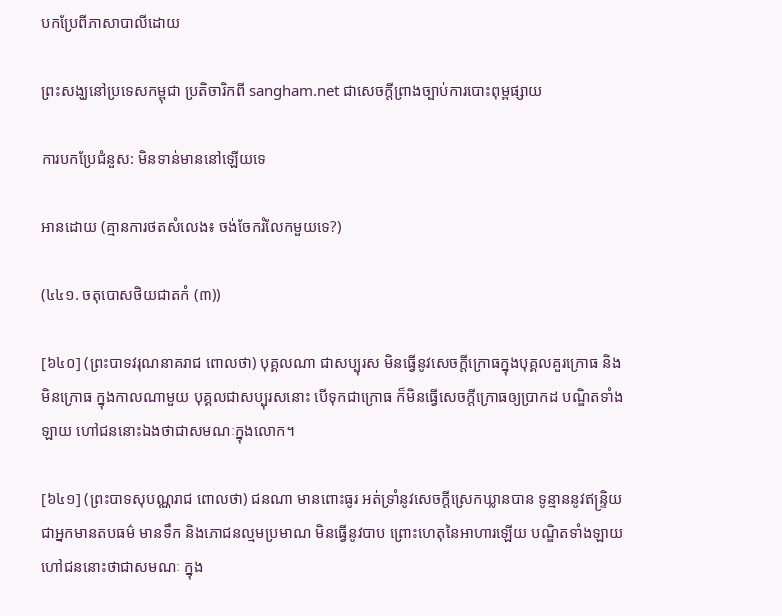បកប្រែពីភាសាបាលីដោយ

ព្រះសង្ឃនៅប្រទេសកម្ពុជា ប្រតិចារិកពី sangham.net ជាសេចក្តីព្រាងច្បាប់ការបោះពុម្ពផ្សាយ

ការបកប្រែជំនួស: មិនទាន់មាននៅឡើយទេ

អានដោយ (គ្មានការថតសំលេង៖ ចង់ចែករំលែកមួយទេ?)

(៤៤១. ចតុបោសថិយជាតកំ (៣))

[៦៤០] (ព្រះបាទវរុណនាគរាជ ពោលថា) បុគ្គលណា ជាសប្បុរស មិនធ្វើនូវសេចក្តីក្រោធក្នុងបុគ្គលគួរក្រោធ និងមិនក្រោធ ក្នុងកាលណាមួយ បុគ្គលជាសប្បុរសនោះ បើទុកជាក្រោធ ក៏មិនធ្វើសេចក្តីក្រោធឲ្យប្រាកដ បណ្ឌិតទាំងឡាយ ហៅជននោះឯងថាជាសមណៈក្នុងលោក។

[៦៤១] (ព្រះបាទសុបណ្ណរាជ ពោលថា) ជនណា មានពោះធូរ អត់ទាំ្រនូវសេចក្តីស្រេកឃ្លានបាន ទូន្មាននូវឥន្ទ្រិយ ជាអ្នកមានតបធម៌ មានទឹក និងភោជនល្មមប្រមាណ មិនធ្វើនូវបាប ព្រោះហេតុនៃអាហារឡើយ បណ្ឌិតទាំងឡាយ ហៅជននោះថាជាសមណៈ ក្នុង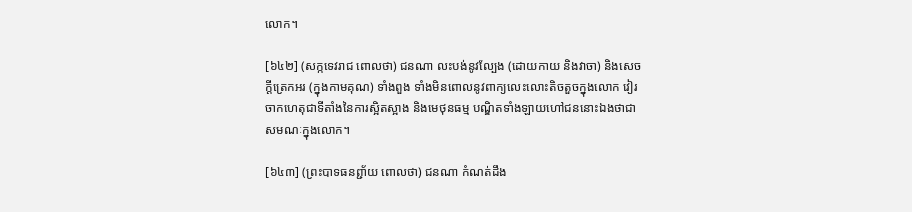លោក។

[៦៤២] (សក្កទេវរាជ ពោលថា) ជនណា លះបង់នូវល្បែង (ដោយកាយ និងវាចា) និងសេចក្តីត្រេកអរ (ក្នុងកាមគុណ) ទាំងពួង ទាំងមិនពោលនូវពាក្យលេះលោះតិចតួចក្នុងលោក វៀរចាកហេតុជាទីតាំងនៃការស្អិតស្អាង និងមេថុនធម្ម បណ្ឌិតទាំងឡាយហៅជននោះឯងថាជាសមណៈក្នុងលោក។

[៦៤៣] (ព្រះបាទធនព្ជា័យ ពោលថា) ជនណា កំណត់ដឹង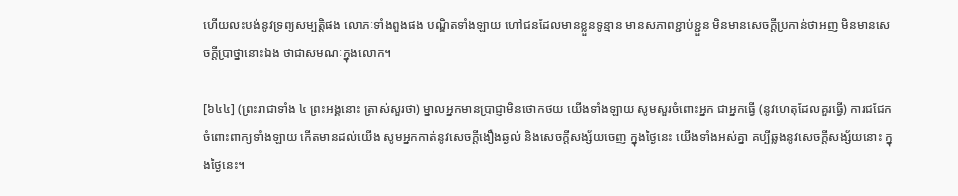ហើយលះបង់នូវទ្រព្យសម្បត្តិផង លោភៈទាំងពួងផង បណ្ឌិតទាំងឡាយ ហៅជនដែលមានខ្លួនទូន្មាន មានសភាពខ្ជាប់ខ្ជួន មិនមានសេចក្តីប្រកាន់ថាអញ មិនមានសេចក្តីប្រាថ្នានោះឯង ថាជាសមណៈក្នុងលោក។

[៦៤៤] (ព្រះរាជាទាំង ៤ ព្រះអង្គនោះ ត្រាស់សួរថា) ម្នាលអ្នកមានប្រាជ្ញាមិនថោកថយ យើងទាំងឡាយ សូមសួរចំពោះអ្នក ជាអ្នកធ្វើ (នូវហេតុដែលគួរធ្វើ) ការជជែកចំពោះពាក្យទាំងឡាយ កើតមានដល់យើង សូមអ្នកកាត់នូវសេចក្តីងឿងឆ្ងល់ និងសេចក្តីសង្ស័យចេញ ក្នុងថ្ងៃនេះ យើងទាំងអស់គ្នា គប្បីឆ្លងនូវសេចក្តីសង្ស័យនោះ ក្នុងថ្ងៃនេះ។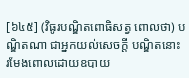[៦៤៥] (វិធូរបណ្ឌិតពោធិសត្វ ពោលថា) បណ្ឌិតណា ជាអ្នកយល់សេចក្តី បណ្ឌិតនោះ រមែងពោលដោយឧបាយ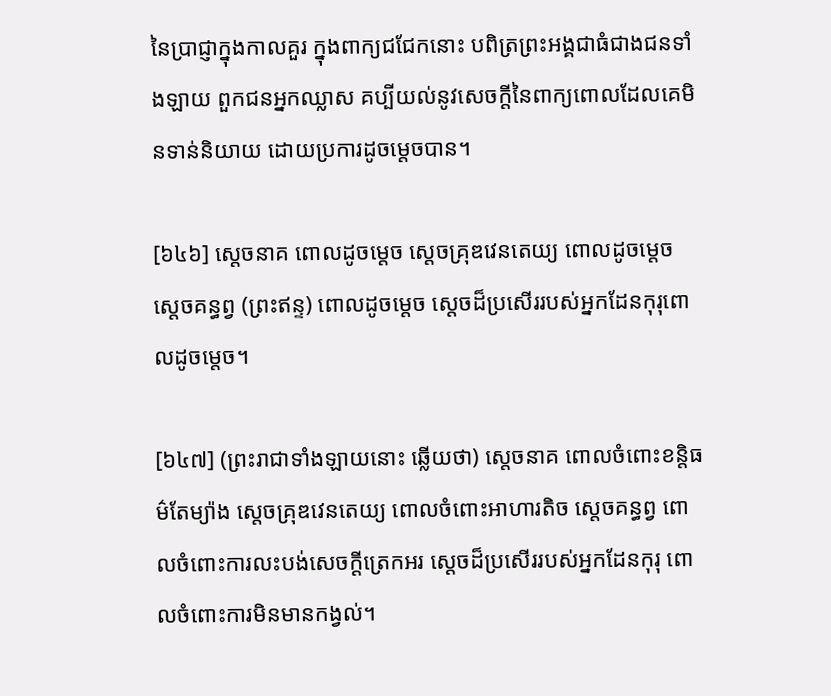នៃប្រាជ្ញាក្នុងកាលគួរ ក្នុងពាក្យជជែកនោះ បពិត្រព្រះអង្គជាធំជាងជនទាំងឡាយ ពួកជនអ្នកឈ្លាស គប្បីយល់នូវសេចក្តីនៃពាក្យពោលដែលគេមិនទាន់និយាយ ដោយប្រការដូចម្តេចបាន។

[៦៤៦] ស្តេចនាគ ពោលដូចម្តេច ស្តេចគ្រុឌវេនតេយ្យ ពោលដូចម្តេច ស្តេចគន្ធព្វ (ព្រះឥន្ទ) ពោលដូចម្តេច ស្តេចដ៏ប្រសើររបស់អ្នកដែនកុរុពោលដូចម្តេច។

[៦៤៧] (ព្រះរាជាទាំងឡាយនោះ ឆ្លើយថា) ស្តេចនាគ ពោលចំពោះខន្តិធម៌តែម្យ៉ាង សេ្តចគ្រុឌវេនតេយ្យ ពោលចំពោះអាហារតិច ស្តេចគន្ធព្វ ពោលចំពោះការលះបង់សេចក្តីត្រេកអរ ស្តេចដ៏ប្រសើររបស់អ្នកដែនកុរុ ពោលចំពោះការមិនមានកង្វល់។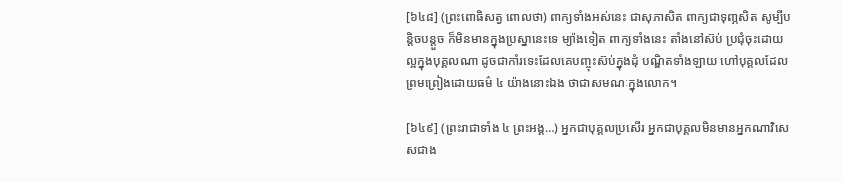[៦៤៨] (ព្រះពោធិសត្វ ពោលថា) ពាក្យទាំងអស់នេះ ជាសុភាសិត ពាក្យជាទុពា្ភសិត សូម្បីបន្តិចបន្តួច ក៏មិនមានក្នុងប្រស្នានេះទេ ម្យ៉ាងទៀត ពាក្យទាំងនេះ តាំងនៅស៊ប់ ប្រជុំចុះដោយល្អក្នុងបុគ្គលណា ដូចជាកាំរទេះដែលគេបញ្ចុះស៊ប់ក្នុងដុំ បណ្ឌិតទាំងឡាយ ហៅបុគ្គលដែលព្រមព្រៀងដោយធម៌ ៤ យ៉ាងនោះឯង ថាជាសមណៈក្នុងលោក។

[៦៤៩] (ព្រះរាជាទាំង ៤ ព្រះអង្គ…) អ្នកជាបុគ្គលប្រសើរ អ្នកជាបុគ្គលមិនមានអ្នកណាវិសេសជាង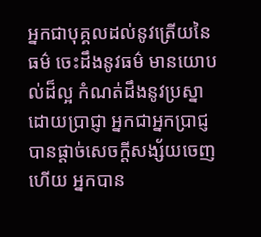អ្នកជាបុគ្គលដល់នូវត្រើយនៃធម៌ ចេះដឹងនូវធម៌ មានយោបល់ដ៏ល្អ កំណត់ដឹងនូវប្រស្នាដោយប្រាជ្ញា អ្នកជាអ្នកប្រាជ្ញ បានផ្តាច់សេចក្តីសង្ស័យចេញហើយ អ្នកបាន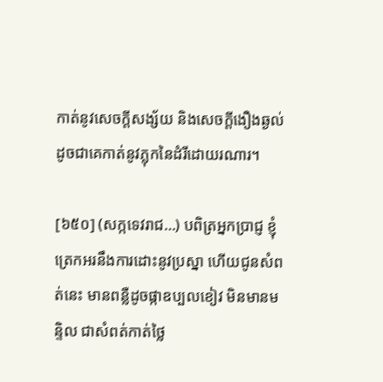កាត់នូវសេចក្តីសង្ស័យ និងសេចក្តីងឿងឆ្ងល់ ដូចជាគេកាត់នូវភ្លុកនៃដំរីដោយរណារ។

[៦៥០] (សក្កទេវរាជ…) បពិត្រអ្នកប្រាជ្ញ ខ្ញុំត្រេកអរនឹងការដោះនូវប្រស្នា ហើយជូនសំពត់នេះ មានពន្លឺដូចផ្កាឧប្បលខៀវ មិនមានមន្ទិល ជាសំពត់កាត់ថ្លៃ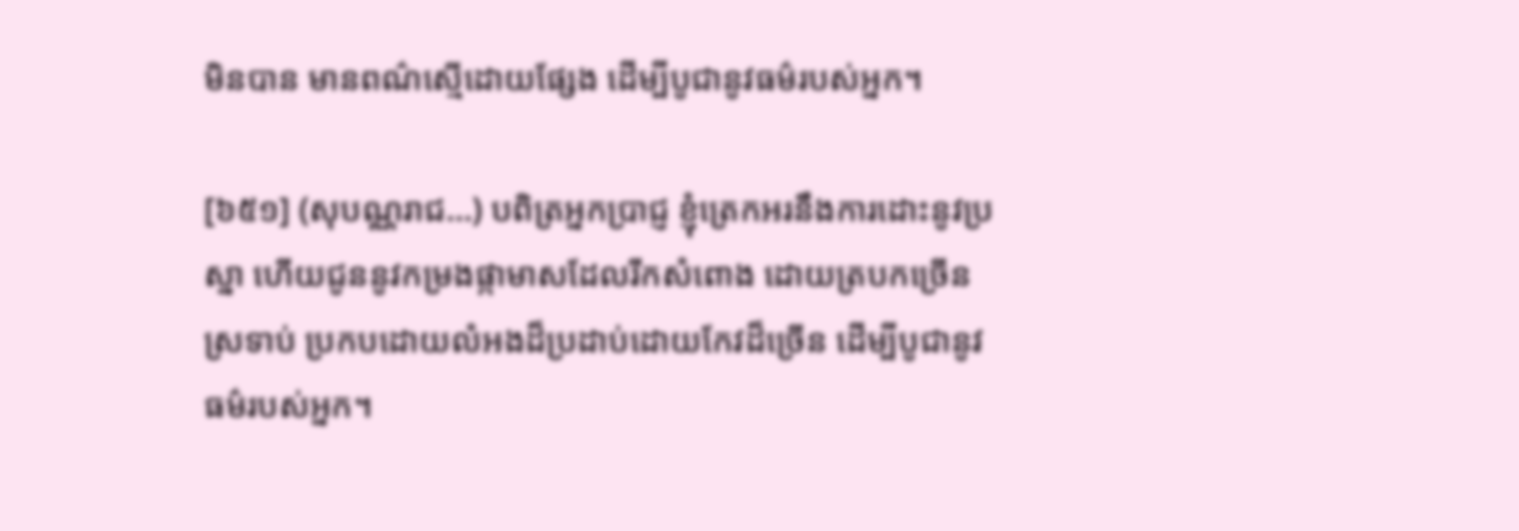មិនបាន មានពណ៌ស្មើដោយផ្សែង ដើម្បីបូជានូវធម៌របស់អ្នក។

[៦៥១] (សុបណ្ណរាជ…) បពិត្រអ្នកប្រាជ្ញ ខ្ញុំត្រេកអរនឹងការដោះនូវប្រស្នា ហើយជូននូវកម្រងផ្កាមាសដែលរីកសំពោង ដោយត្របកច្រើនស្រទាប់ ប្រកបដោយលំអងដ៏ប្រដាប់ដោយកែវដ៏ច្រើន ដើម្បីបូជានូវធម៌របស់អ្នក។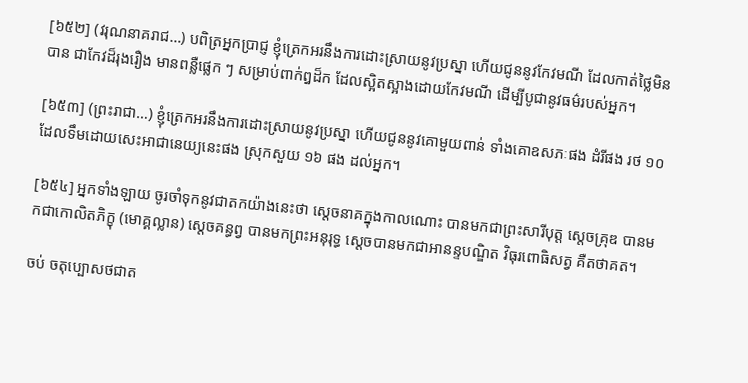[៦៥២] (វរុណនាគរាជ…) បពិត្រអ្នកប្រាជ្ញ ខ្ញុំត្រេកអរនឹងការដោះស្រាយនូវប្រស្នា ហើយជូននូវកែវមណី ដែលកាត់ថ្លៃមិនបាន ជាកែវដ៏រុងរឿង មានពន្លឺផ្លេក ៗ សម្រាប់ពាក់ឰដ៏ក ដែលស្អិតស្អាងដោយកែវមណី ដើម្បីបូជានូវធម៌របស់អ្នក។

[៦៥៣] (ព្រះរាជា…) ខ្ញុំត្រេកអរនឹងការដោះស្រាយនូវប្រស្នា ហើយជូននូវគោមួយពាន់ ទាំងគោឧសភៈផង ដំរីផង រថ ១០ ដែលទឹមដោយសេះអាជានេយ្យនេះផង ស្រុកសួយ ១៦ ផង ដល់អ្នក។

[៦៥៤] អ្នកទាំងឡាយ ចូរចាំទុកនូវជាតកយ៉ាងនេះថា សេ្តចនាគក្នុងកាលណោះ បានមកជាព្រះសារីបុត្ត សេ្តចគ្រុឌ បានមកជាកោលិតភិក្ខុ (មោគ្គល្លាន) សេ្តចគន្ធព្វ បានមកព្រះអនុរុទ្ធ សេ្តចបានមកជាអានន្ទបណ្ឌិត វិធុរពោធិសត្វ គឺតថាគត។

ចប់ ចតុប្បោសថជាត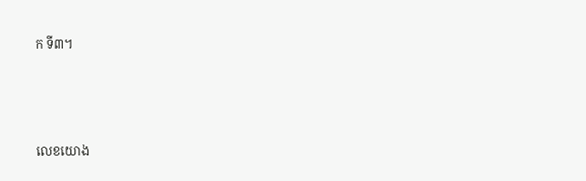ក ទី៣។



លេខយោង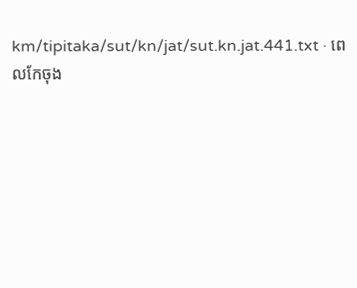km/tipitaka/sut/kn/jat/sut.kn.jat.441.txt · ពេលកែចុង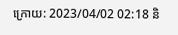ក្រោយ: 2023/04/02 02:18 និ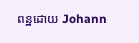ពន្ឋដោយ Johann